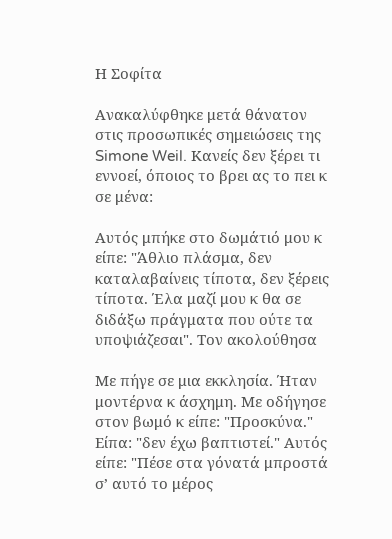Η Σοφίτα

Ανακαλύφθηκε μετά θάνατον στις προσωπικές σημειώσεις της Simone Weil. Κανείς δεν ξέρει τι εννοεί, όποιος το βρει ας το πει κ σε μένα:

Αυτός μπήκε στο δωμάτιό μου κ είπε: "Άθλιο πλάσμα, δεν καταλαβαίνεις τίποτα, δεν ξέρεις τίποτα. Έλα μαζί μου κ θα σε διδάξω πράγματα που ούτε τα υποψιάζεσαι". Τον ακολούθησα

Με πήγε σε μια εκκλησία. Ήταν μοντέρνα κ άσχημη. Με οδήγησε στον βωμό κ είπε: "Προσκύνα." Είπα: "δεν έχω βαπτιστεί." Αυτός είπε: "Πέσε στα γόνατά μπροστά σ’ αυτό το μέρος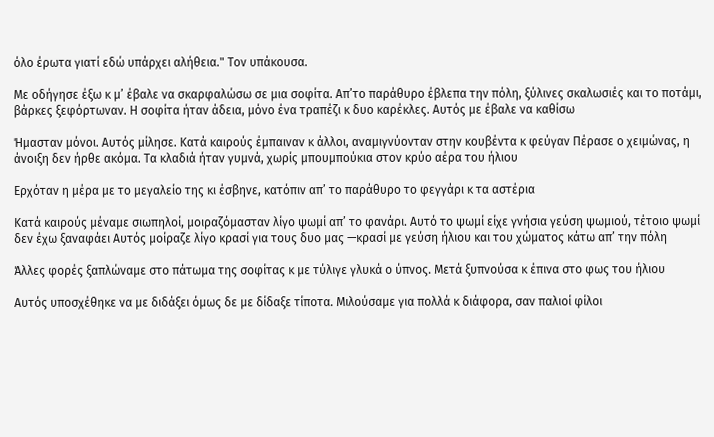όλο έρωτα γιατί εδώ υπάρχει αλήθεια." Τον υπάκουσα.

Με οδήγησε έξω κ μ’ έβαλε να σκαρφαλώσω σε μια σοφίτα. Απ’το παράθυρο έβλεπα την πόλη, ξύλινες σκαλωσιές και το ποτάμι, βάρκες ξεφόρτωναν. Η σοφίτα ήταν άδεια, μόνο ένα τραπέζι κ δυο καρέκλες. Αυτός με έβαλε να καθίσω

Ήμασταν μόνοι. Αυτός μίλησε. Κατά καιρούς έμπαιναν κ άλλοι, αναμιγνύονταν στην κουβέντα κ φεύγαν Πέρασε ο χειμώνας, η άνοιξη δεν ήρθε ακόμα. Τα κλαδιά ήταν γυμνά, χωρίς μπουμπούκια στον κρύο αέρα του ήλιου

Ερχόταν η μέρα με το μεγαλείο της κι έσβηνε, κατόπιν απ’ το παράθυρο το φεγγάρι κ τα αστέρια

Κατά καιρούς μέναμε σιωπηλοί, μοιραζόμασταν λίγο ψωμί απ’ το φανάρι. Αυτό το ψωμί είχε γνήσια γεύση ψωμιού, τέτοιο ψωμί δεν έχω ξαναφάει Αυτός μοίραζε λίγο κρασί για τους δυο μας —κρασί με γεύση ήλιου και του χώματος κάτω απ’ την πόλη

Άλλες φορές ξαπλώναμε στο πάτωμα της σοφίτας κ με τύλιγε γλυκά ο ύπνος. Μετά ξυπνούσα κ έπινα στο φως του ήλιου

Αυτός υποσχέθηκε να με διδάξει όμως δε με δίδαξε τίποτα. Μιλούσαμε για πολλά κ διάφορα, σαν παλιοί φίλοι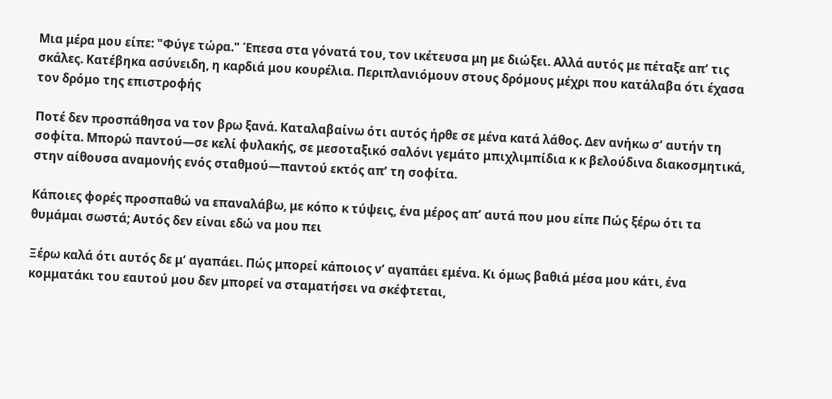Μια μέρα μου είπε: "Φύγε τώρα." Έπεσα στα γόνατά του, τον ικέτευσα μη με διώξει. Αλλά αυτός με πέταξε απ’ τις σκάλες. Κατέβηκα ασύνειδη, η καρδιά μου κουρέλια. Περιπλανιόμουν στους δρόμους μέχρι που κατάλαβα ότι έχασα τον δρόμο της επιστροφής

Ποτέ δεν προσπάθησα να τον βρω ξανά. Καταλαβαίνω ότι αυτός ήρθε σε μένα κατά λάθος. Δεν ανήκω σ’ αυτήν τη σοφίτα. Μπορώ παντού—σε κελί φυλακής, σε μεσοταξικό σαλόνι γεμάτο μπιχλιμπίδια κ κ βελούδινα διακοσμητικά, στην αίθουσα αναμονής ενός σταθμού—παντού εκτός απ’ τη σοφίτα.

Κάποιες φορές προσπαθώ να επαναλάβω, με κόπο κ τύψεις, ένα μέρος απ’ αυτά που μου είπε Πώς ξέρω ότι τα θυμάμαι σωστά; Αυτός δεν είναι εδώ να μου πει

Ξέρω καλά ότι αυτός δε μ’ αγαπάει. Πώς μπορεί κάποιος ν’ αγαπάει εμένα. Κι όμως βαθιά μέσα μου κάτι, ένα κομματάκι του εαυτού μου δεν μπορεί να σταματήσει να σκέφτεται,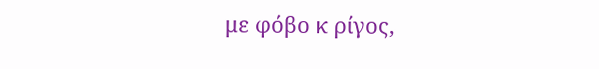με φόβο κ ρίγος,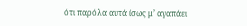ότι παρόλα αυτά ίσως μ’ αγαπάει